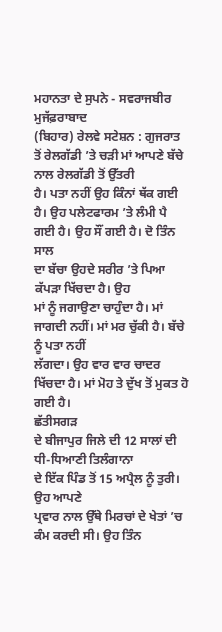ਮਹਾਨਤਾ ਦੇ ਸੁਪਨੇ - ਸਵਰਾਜਬੀਰ
ਮੁਜੱਫ਼ਰਾਬਾਦ
(ਬਿਹਾਰ) ਰੇਲਵੇ ਸਟੇਸ਼ਨ : ਗੁਜਰਾਤ ਤੋਂ ਰੇਲਗੱਡੀ ’ਤੇ ਚੜੀ ਮਾਂ ਆਪਣੇ ਬੱਚੇ ਨਾਲ ਰੇਲਗੱਡੀ ਤੋਂ ਉੱਤਰੀ
ਹੈ। ਪਤਾ ਨਹੀਂ ਉਹ ਕਿੰਨਾਂ ਥੱਕ ਗਈ ਹੈ। ਉਹ ਪਲੇਟਫਾਰਮ ’ਤੇ ਲੰਮੀ ਪੈ ਗਈ ਹੈ। ਉਹ ਸੌਂ ਗਈ ਹੈ। ਦੋ ਤਿੰਨ ਸਾਲ
ਦਾ ਬੱਚਾ ਉਹਦੇ ਸਰੀਰ ’ਤੇ ਪਿਆ ਕੱਪੜਾ ਖਿੱਚਦਾ ਹੈ। ਉਹ
ਮਾਂ ਨੂੰ ਜਗਾਉਣਾ ਚਾਹੁੰਦਾ ਹੈ। ਮਾਂ ਜਾਗਦੀ ਨਹੀਂ। ਮਾਂ ਮਰ ਚੁੱਕੀ ਹੈ। ਬੱਚੇ ਨੂੰ ਪਤਾ ਨਹੀਂ
ਲੱਗਦਾ। ਉਹ ਵਾਰ ਵਾਰ ਚਾਦਰ ਖਿੱਚਦਾ ਹੈ। ਮਾਂ ਮੋਹ ਤੇ ਦੁੱਖ ਤੋਂ ਮੁਕਤ ਹੋ ਗਈ ਹੈ।
ਛੱਤੀਸਗੜ
ਦੇ ਬੀਜਾਪੁਰ ਜਿਲੇ ਦੀ 12 ਸਾਲਾਂ ਦੀ ਧੀ-ਧਿਆਣੀ ਤਿਲੰਗਾਨਾ
ਦੇ ਇੱਕ ਪਿੰਡ ਤੋਂ 15 ਅਪ੍ਰੈਲ ਨੂੰ ਤੁਰੀ। ਉਹ ਆਪਣੇ
ਪ੍ਰਵਾਰ ਨਾਲ ਉੱਥੇ ਮਿਰਚਾਂ ਦੇ ਖੇਤਾਂ ’ਚ ਕੰਮ ਕਰਦੀ ਸੀ। ਉਹ ਤਿੰਨ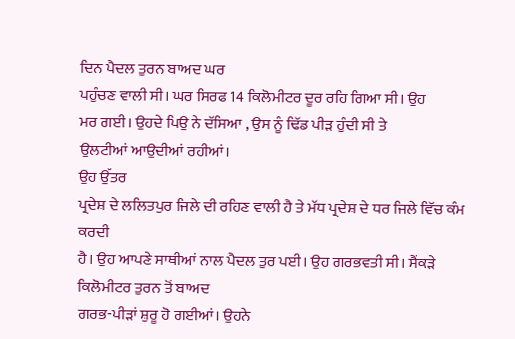ਦਿਨ ਪੈਦਲ ਤੁਰਨ ਬਾਅਦ ਘਰ
ਪਹੁੰਚਣ ਵਾਲੀ ਸੀ। ਘਰ ਸਿਰਫ 14 ਕਿਲੋਮੀਟਰ ਦੂਰ ਰਹਿ ਗਿਆ ਸੀ। ਉਹ
ਮਰ ਗਈ। ਉਹਦੇ ਪਿਉ ਨੇ ਦੱਸਿਆ , ਉਸ ਨੂੰ ਢਿੱਡ ਪੀੜ ਹੁੰਦੀ ਸੀ ਤੇ
ਉਲਟੀਆਂ ਆਉਦੀਆਂ ਰਹੀਆਂ।
ਉਹ ਉੱਤਰ
ਪ੍ਰਦੇਸ਼ ਦੇ ਲਲਿਤਪੁਰ ਜਿਲੇ ਦੀ ਰਹਿਣ ਵਾਲੀ ਹੈ ਤੇ ਮੱਧ ਪ੍ਰਦੇਸ਼ ਦੇ ਧਰ ਜਿਲੇ ਵਿੱਚ ਕੰਮ ਕਰਦੀ
ਹੈ। ਉਹ ਆਪਣੇ ਸਾਥੀਆਂ ਨਾਲ ਪੈਦਲ ਤੁਰ ਪਈ। ਉਹ ਗਰਭਵਤੀ ਸੀ। ਸੈਂਕੜੇ ਕਿਲੋਮੀਟਰ ਤੁਰਨ ਤੋਂ ਬਾਅਦ
ਗਰਭ-ਪੀੜਾਂ ਸ਼ੁਰੂ ਹੋ ਗਈਆਂ। ਉਹਨੇ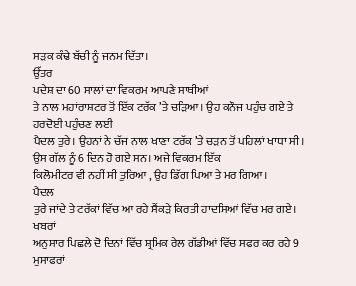ਸੜਕ ਕੰਢੇ ਬੱਚੀ ਨੂੰ ਜਨਮ ਦਿੱਤਾ।
ਉੱਤਰ
ਪਦੇਸ਼ ਦਾ 60 ਸਾਲਾਂ ਦਾ ਵਿਕਰਮ ਆਪਣੇ ਸਾਥੀਆਂ
ਤੇ ਨਾਲ ਮਹਾਂਰਾਸ਼ਟਰ ਤੋਂ ਇੱਕ ਟਰੱਕ ’ਤੇ ਚੜਿਆ। ਉਹ ਕਨੌਜ ਪਹੁੰਚ ਗਏ ਤੇ ਹਰਦੋਈ ਪਹੁੰਚਣ ਲਈ
ਪੈਦਲ ਤੁਰੇ। ਉਹਨਾਂ ਨੇ ਚੱਜ ਨਾਲ ਖਾਣਾ ਟਰੱਕ ’ਤੇ ਚੜਨ ਤੋਂ ਪਹਿਲਾਂ ਖਾਧਾ ਸੀ। ਉਸ ਗੱਲ ਨੂੰ 6 ਦਿਨ ਹੋ ਗਏ ਸਨ। ਅਜੇ ਵਿਕਰਮ ਇੱਕ
ਕਿਲੋਮੀਟਰ ਵੀ ਨਹੀਂ ਸੀ ਤੁਰਿਆ , ਉਹ ਡਿੱਗ ਪਿਆ ਤੇ ਮਰ ਗਿਆ।
ਪੈਦਲ
ਤੁਰੇ ਜਾਂਦੇ ਤੇ ਟਰੱਕਾਂ ਵਿੱਚ ਆ ਰਹੇ ਸੈਂਕੜੇ ਕਿਰਤੀ ਹਾਦਸਿਆਂ ਵਿੱਚ ਮਰ ਗਏ।
ਖਬਰਾਂ
ਅਨੁਸਾਰ ਪਿਛਲੇ ਦੋ ਦਿਨਾਂ ਵਿੱਚ ਸ਼੍ਰਮਿਕ ਰੇਲ ਗੱਡੀਆਂ ਵਿੱਚ ਸਫਰ ਕਰ ਰਹੇ 9 ਮੁਸਾਫਰਾਂ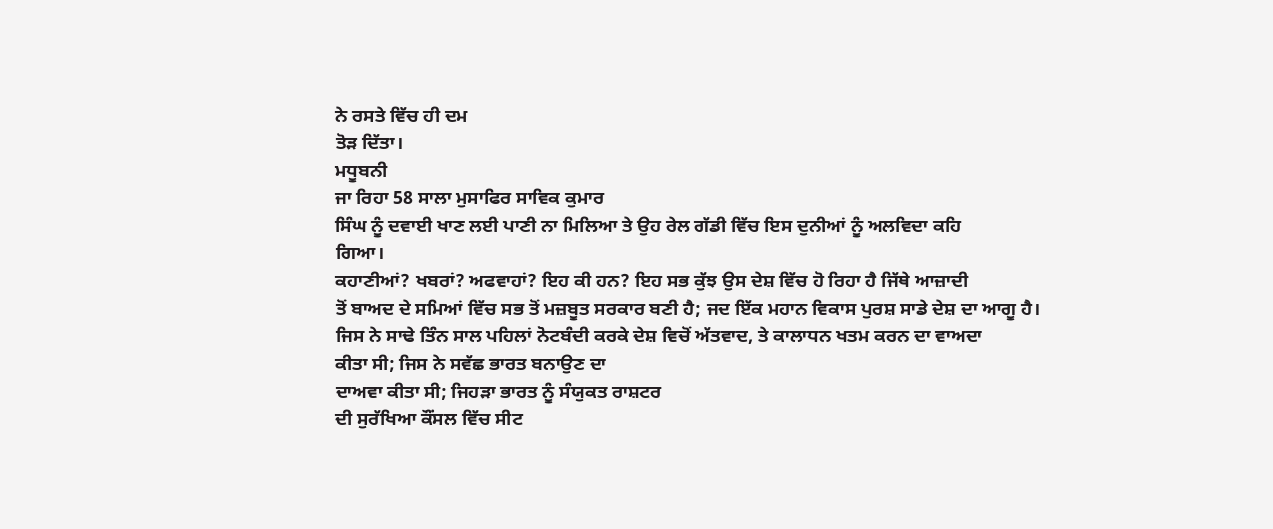ਨੇ ਰਸਤੇ ਵਿੱਚ ਹੀ ਦਮ
ਤੋੜ ਦਿੱਤਾ।
ਮਧੂਬਨੀ
ਜਾ ਰਿਹਾ 58 ਸਾਲਾ ਮੁਸਾਫਿਰ ਸਾਵਿਕ ਕੁਮਾਰ
ਸਿੰਘ ਨੂੰ ਦਵਾਈ ਖਾਣ ਲਈ ਪਾਣੀ ਨਾ ਮਿਲਿਆ ਤੇ ਉਹ ਰੇਲ ਗੱਡੀ ਵਿੱਚ ਇਸ ਦੁਨੀਆਂ ਨੂੰ ਅਲਵਿਦਾ ਕਹਿ
ਗਿਆ।
ਕਹਾਣੀਆਂ? ਖਬਰਾਂ? ਅਫਵਾਹਾਂ? ਇਹ ਕੀ ਹਨ? ਇਹ ਸਭ ਕੁੱਝ ਉਸ ਦੇਸ਼ ਵਿੱਚ ਹੋ ਰਿਹਾ ਹੈ ਜਿੱਥੇ ਆਜ਼ਾਦੀ
ਤੋਂ ਬਾਅਦ ਦੇ ਸਮਿਆਂ ਵਿੱਚ ਸਭ ਤੋਂ ਮਜ਼ਬੂਤ ਸਰਕਾਰ ਬਣੀ ਹੈ; ਜਦ ਇੱਕ ਮਹਾਨ ਵਿਕਾਸ ਪੁਰਸ਼ ਸਾਡੇ ਦੇਸ਼ ਦਾ ਆਗੂ ਹੈ।
ਜਿਸ ਨੇ ਸਾਢੇ ਤਿੰਨ ਸਾਲ ਪਹਿਲਾਂ ਨੋਟਬੰਦੀ ਕਰਕੇ ਦੇਸ਼ ਵਿਚੋਂ ਅੱਤਵਾਦ, ਤੇ ਕਾਲਾਧਨ ਖਤਮ ਕਰਨ ਦਾ ਵਾਅਦਾ
ਕੀਤਾ ਸੀ; ਜਿਸ ਨੇ ਸਵੱਛ ਭਾਰਤ ਬਨਾਉਣ ਦਾ
ਦਾਅਵਾ ਕੀਤਾ ਸੀ; ਜਿਹੜਾ ਭਾਰਤ ਨੂੰ ਸੰਯੁਕਤ ਰਾਸ਼ਟਰ
ਦੀ ਸੁਰੱਖਿਆ ਕੌਂਸਲ ਵਿੱਚ ਸੀਟ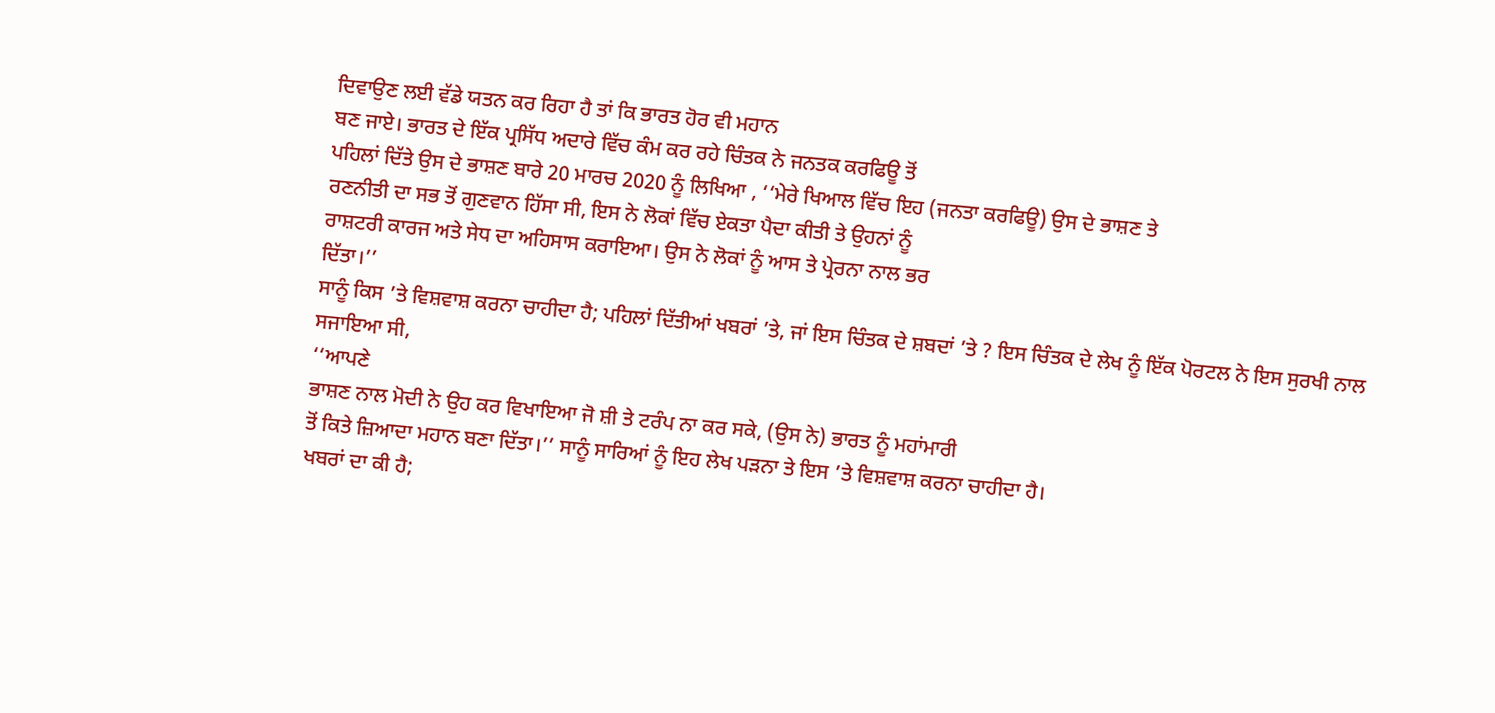ਦਿਵਾਉਣ ਲਈ ਵੱਡੇ ਯਤਨ ਕਰ ਰਿਹਾ ਹੈ ਤਾਂ ਕਿ ਭਾਰਤ ਹੋਰ ਵੀ ਮਹਾਨ
ਬਣ ਜਾਏ। ਭਾਰਤ ਦੇ ਇੱਕ ਪ੍ਰਸਿੱਧ ਅਦਾਰੇ ਵਿੱਚ ਕੰਮ ਕਰ ਰਹੇ ਚਿੰਤਕ ਨੇ ਜਨਤਕ ਕਰਫਿਊ ਤੋਂ
ਪਹਿਲਾਂ ਦਿੱਤੇ ਉਸ ਦੇ ਭਾਸ਼ਣ ਬਾਰੇ 20 ਮਾਰਚ 2020 ਨੂੰ ਲਿਖਿਆ , ‘‘ਮੇਰੇ ਖਿਆਲ ਵਿੱਚ ਇਹ (ਜਨਤਾ ਕਰਫਿਊ) ਉਸ ਦੇ ਭਾਸ਼ਣ ਤੇ
ਰਣਨੀਤੀ ਦਾ ਸਭ ਤੋਂ ਗੁਣਵਾਨ ਹਿੱਸਾ ਸੀ, ਇਸ ਨੇ ਲੋਕਾਂ ਵਿੱਚ ਏਕਤਾ ਪੈਦਾ ਕੀਤੀ ਤੇ ਉਹਨਾਂ ਨੂੰ
ਰਾਸ਼ਟਰੀ ਕਾਰਜ ਅਤੇ ਸੇਧ ਦਾ ਅਹਿਸਾਸ ਕਰਾਇਆ। ਉਸ ਨੇ ਲੋਕਾਂ ਨੂੰ ਆਸ ਤੇ ਪ੍ਰੇਰਨਾ ਨਾਲ ਭਰ
ਦਿੱਤਾ।’’
ਸਾਨੂੰ ਕਿਸ ’ਤੇ ਵਿਸ਼ਵਾਸ਼ ਕਰਨਾ ਚਾਹੀਦਾ ਹੈ; ਪਹਿਲਾਂ ਦਿੱਤੀਆਂ ਖਬਰਾਂ ’ਤੇ, ਜਾਂ ਇਸ ਚਿੰਤਕ ਦੇ ਸ਼ਬਦਾਂ ’ਤੇ ? ਇਸ ਚਿੰਤਕ ਦੇ ਲੇਖ ਨੂੰ ਇੱਕ ਪੋਰਟਲ ਨੇ ਇਸ ਸੁਰਖੀ ਨਾਲ
ਸਜਾਇਆ ਸੀ,
‘‘ਆਪਣੇ
ਭਾਸ਼ਣ ਨਾਲ ਮੋਦੀ ਨੇ ਉਹ ਕਰ ਵਿਖਾਇਆ ਜੋ ਸ਼ੀ ਤੇ ਟਰੰਪ ਨਾ ਕਰ ਸਕੇ, (ਉਸ ਨੇ) ਭਾਰਤ ਨੂੰ ਮਹਾਂਮਾਰੀ
ਤੋਂ ਕਿਤੇ ਜ਼ਿਆਦਾ ਮਹਾਨ ਬਣਾ ਦਿੱਤਾ।’’ ਸਾਨੂੰ ਸਾਰਿਆਂ ਨੂੰ ਇਹ ਲੇਖ ਪੜਨਾ ਤੇ ਇਸ ’ਤੇ ਵਿਸ਼ਵਾਸ਼ ਕਰਨਾ ਚਾਹੀਦਾ ਹੈ।
ਖਬਰਾਂ ਦਾ ਕੀ ਹੈ;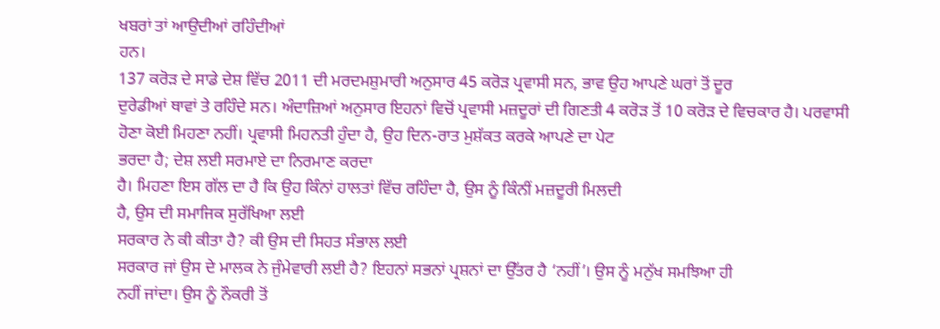ਖਬਰਾਂ ਤਾਂ ਆਉਦੀਆਂ ਰਹਿੰਦੀਆਂ
ਹਨ।
137 ਕਰੋੜ ਦੇ ਸਾਡੇ ਦੇਸ਼ ਵਿੱਚ 2011 ਦੀ ਮਰਦਮਸ਼ੁਮਾਰੀ ਅਨੁਸਾਰ 45 ਕਰੋੜ ਪ੍ਰਵਾਸੀ ਸਨ, ਭਾਵ ਉਹ ਆਪਣੇ ਘਰਾਂ ਤੋਂ ਦੂਰ
ਦੁਰੇਡੀਆਂ ਥਾਵਾਂ ਤੇ ਰਹਿੰਦੇ ਸਨ। ਅੰਦਾਜ਼ਿਆਂ ਅਨੁਸਾਰ ਇਹਨਾਂ ਵਿਚੋਂ ਪ੍ਰਵਾਸੀ ਮਜ਼ਦੂਰਾਂ ਦੀ ਗਿਣਤੀ 4 ਕਰੋੜ ਤੋਂ 10 ਕਰੋੜ ਦੇ ਵਿਚਕਾਰ ਹੈ। ਪਰਵਾਸੀ
ਹੋਣਾ ਕੋਈ ਮਿਹਣਾ ਨਹੀਂ। ਪ੍ਰਵਾਸੀ ਮਿਹਨਤੀ ਹੁੰਦਾ ਹੈ, ਉਹ ਦਿਨ-ਰਾਤ ਮੁਸ਼ੱਕਤ ਕਰਕੇ ਆਪਣੇ ਦਾ ਪੇਟ
ਭਰਦਾ ਹੈ; ਦੇਸ਼ ਲਈ ਸਰਮਾਏ ਦਾ ਨਿਰਮਾਣ ਕਰਦਾ
ਹੈ। ਮਿਹਣਾ ਇਸ ਗੱਲ ਦਾ ਹੈ ਕਿ ਉਹ ਕਿੰਨਾਂ ਹਾਲਤਾਂ ਵਿੱਚ ਰਹਿੰਦਾ ਹੈ, ਉਸ ਨੂੰ ਕਿੰਨੀਂ ਮਜ਼ਦੂਰੀ ਮਿਲਦੀ
ਹੈ, ਉਸ ਦੀ ਸਮਾਜਿਕ ਸੁਰੱਖਿਆ ਲਈ
ਸਰਕਾਰ ਨੇ ਕੀ ਕੀਤਾ ਹੈ? ਕੀ ਉਸ ਦੀ ਸਿਹਤ ਸੰਭਾਲ ਲਈ
ਸਰਕਾਰ ਜਾਂ ਉਸ ਦੇ ਮਾਲਕ ਨੇ ਜੁੰਮੇਵਾਰੀ ਲਈ ਹੈ? ਇਹਨਾਂ ਸਭਨਾਂ ਪ੍ਰਸ਼ਨਾਂ ਦਾ ਉੱਤਰ ਹੈ ‘ਨਹੀਂ’। ਉਸ ਨੂੰ ਮਨੁੱਖ ਸਮਝਿਆ ਹੀ
ਨਹੀਂ ਜਾਂਦਾ। ਉਸ ਨੂੰ ਨੌਕਰੀ ਤੋਂ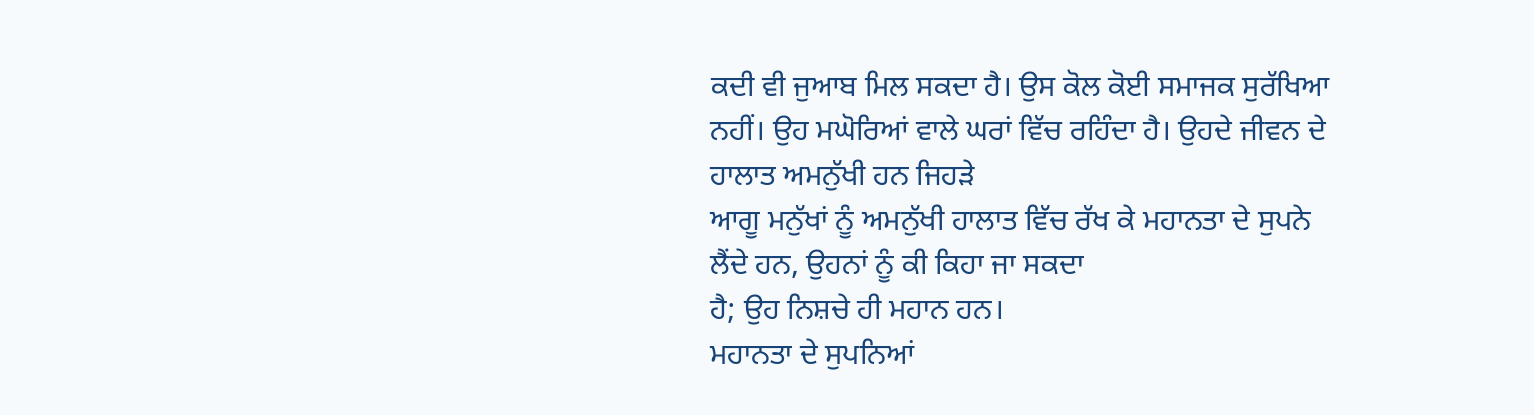ਕਦੀ ਵੀ ਜੁਆਬ ਮਿਲ ਸਕਦਾ ਹੈ। ਉਸ ਕੋਲ ਕੋਈ ਸਮਾਜਕ ਸੁਰੱਖਿਆ
ਨਹੀਂ। ਉਹ ਮਘੋਰਿਆਂ ਵਾਲੇ ਘਰਾਂ ਵਿੱਚ ਰਹਿੰਦਾ ਹੈ। ਉਹਦੇ ਜੀਵਨ ਦੇ ਹਾਲਾਤ ਅਮਨੁੱਖੀ ਹਨ ਜਿਹੜੇ
ਆਗੂ ਮਨੁੱਖਾਂ ਨੂੰ ਅਮਨੁੱਖੀ ਹਾਲਾਤ ਵਿੱਚ ਰੱਖ ਕੇ ਮਹਾਨਤਾ ਦੇ ਸੁਪਨੇ ਲੈਂਦੇ ਹਨ, ਉਹਨਾਂ ਨੂੰ ਕੀ ਕਿਹਾ ਜਾ ਸਕਦਾ
ਹੈ; ਉਹ ਨਿਸ਼ਚੇ ਹੀ ਮਹਾਨ ਹਨ।
ਮਹਾਨਤਾ ਦੇ ਸੁਪਨਿਆਂ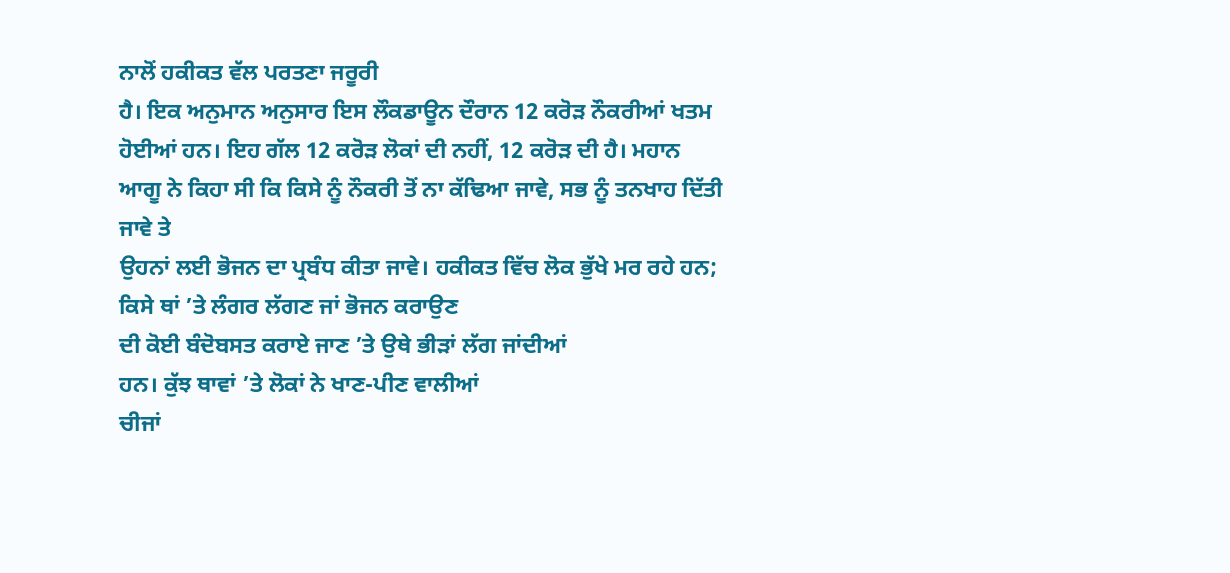ਨਾਲੋਂ ਹਕੀਕਤ ਵੱਲ ਪਰਤਣਾ ਜਰੂਰੀ
ਹੈ। ਇਕ ਅਨੁਮਾਨ ਅਨੁਸਾਰ ਇਸ ਲੌਕਡਾਊਨ ਦੌਰਾਨ 12 ਕਰੋੜ ਨੌਕਰੀਆਂ ਖਤਮ ਹੋਈਆਂ ਹਨ। ਇਹ ਗੱਲ 12 ਕਰੋੜ ਲੋਕਾਂ ਦੀ ਨਹੀਂ, 12 ਕਰੋੜ ਦੀ ਹੈ। ਮਹਾਨ
ਆਗੂ ਨੇ ਕਿਹਾ ਸੀ ਕਿ ਕਿਸੇ ਨੂੰ ਨੌਕਰੀ ਤੋਂ ਨਾ ਕੱਢਿਆ ਜਾਵੇ, ਸਭ ਨੂੰ ਤਨਖਾਹ ਦਿੱਤੀ ਜਾਵੇ ਤੇ
ਉਹਨਾਂ ਲਈ ਭੋਜਨ ਦਾ ਪ੍ਰਬੰਧ ਕੀਤਾ ਜਾਵੇ। ਹਕੀਕਤ ਵਿੱਚ ਲੋਕ ਭੁੱਖੇ ਮਰ ਰਹੇ ਹਨ; ਕਿਸੇ ਥਾਂ ’ਤੇ ਲੰਗਰ ਲੱਗਣ ਜਾਂ ਭੋਜਨ ਕਰਾਉਣ
ਦੀ ਕੋਈ ਬੰਦੋਬਸਤ ਕਰਾਏ ਜਾਣ ’ਤੇ ਉਥੇ ਭੀੜਾਂ ਲੱਗ ਜਾਂਦੀਆਂ
ਹਨ। ਕੁੱਝ ਥਾਵਾਂ ’ਤੇ ਲੋਕਾਂ ਨੇ ਖਾਣ-ਪੀਣ ਵਾਲੀਆਂ
ਚੀਜਾਂ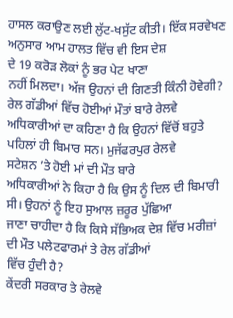ਹਾਸਲ ਕਰਾਉਣ ਲਈ ਲੁੱਟ-ਖਸੁੱਟ ਕੀਤੀ। ਇੱਕ ਸਰਵੇਖਣ ਅਨੁਸਾਰ ਆਮ ਹਾਲਤ ਵਿੱਚ ਵੀ ਇਸ ਦੇਸ਼
ਦੇ 19 ਕਰੋੜ ਲੋਕਾਂ ਨੂੰ ਭਰ ਪੇਟ ਖਾਣਾ
ਨਹੀਂ ਮਿਲਦਾ। ਅੱਜ ਉਹਨਾਂ ਦੀ ਗਿਣਤੀ ਕਿੰਨੀ ਹੋਵੇਗੀ?
ਰੇਲ ਗੱਡੀਆਂ ਵਿੱਚ ਹੋਈਆਂ ਮੌਤਾਂ ਬਾਰੇ ਰੇਲਵੇ
ਅਧਿਕਾਰੀਆਂ ਦਾ ਕਹਿਣਾ ਹੈ ਕਿ ਉਹਨਾਂ ਵਿੱਚੋਂ ਬਹੁਤੇ ਪਹਿਲਾਂ ਹੀ ਬਿਮਾਰ ਸਨ। ਮੁਜੱਫਰਪੁਰ ਰੇਲਵੇ
ਸਟੇਸ਼ਨ ’ਤੇ ਹੋਈ ਮਾਂ ਦੀ ਮੌਤ ਬਾਰੇ
ਅਧਿਕਾਰੀਆਂ ਨੇ ਕਿਹਾ ਹੈ ਕਿ ਉਸ ਨੂੰ ਦਿਲ ਦੀ ਬਿਮਾਰੀ ਸੀ। ਉਹਨਾਂ ਨੂੰ ਇਹ ਸੁਆਲ ਜ਼ਰੂਰ ਪੁੱਛਿਆ
ਜਾਣਾ ਚਾਹੀਦਾ ਹੈ ਕਿ ਕਿਸੇ ਸੱਭਿਅਕ ਦੇਸ਼ ਵਿੱਚ ਮਰੀਜ਼ਾਂ ਦੀ ਮੌਤ ਪਲੇਟਫਾਰਮਾਂ ਤੇ ਰੇਲ ਗੱਡੀਆਂ
ਵਿੱਚ ਹੁੰਦੀ ਹੈ?
ਕੇਂਦਰੀ ਸਰਕਾਰ ਤੇ ਰੇਲਵੇ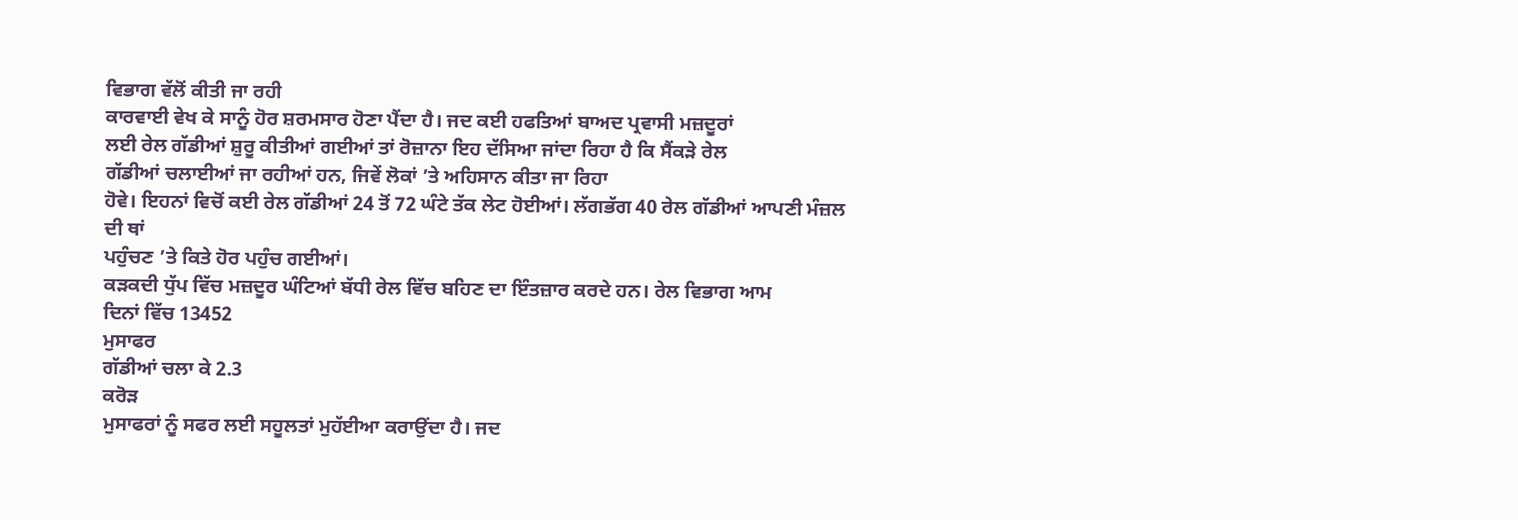ਵਿਭਾਗ ਵੱਲੋਂ ਕੀਤੀ ਜਾ ਰਹੀ
ਕਾਰਵਾਈ ਵੇਖ ਕੇ ਸਾਨੂੰ ਹੋਰ ਸ਼ਰਮਸਾਰ ਹੋਣਾ ਪੈਂਦਾ ਹੈ। ਜਦ ਕਈ ਹਫਤਿਆਂ ਬਾਅਦ ਪ੍ਰਵਾਸੀ ਮਜ਼ਦੂਰਾਂ
ਲਈ ਰੇਲ ਗੱਡੀਆਂ ਸ਼ੁਰੂ ਕੀਤੀਆਂ ਗਈਆਂ ਤਾਂ ਰੋਜ਼ਾਨਾ ਇਹ ਦੱਸਿਆ ਜਾਂਦਾ ਰਿਹਾ ਹੈ ਕਿ ਸੈਂਕੜੇ ਰੇਲ
ਗੱਡੀਆਂ ਚਲਾਈਆਂ ਜਾ ਰਹੀਆਂ ਹਨ, ਜਿਵੇਂ ਲੋਕਾਂ ’ਤੇ ਅਹਿਸਾਨ ਕੀਤਾ ਜਾ ਰਿਹਾ
ਹੋਵੇ। ਇਹਨਾਂ ਵਿਚੋਂ ਕਈ ਰੇਲ ਗੱਡੀਆਂ 24 ਤੋਂ 72 ਘੰਟੇ ਤੱਕ ਲੇਟ ਹੋਈਆਂ। ਲੱਗਭੱਗ 40 ਰੇਲ ਗੱਡੀਆਂ ਆਪਣੀ ਮੰਜ਼ਲ ਦੀ ਥਾਂ
ਪਹੁੰਚਣ ’ਤੇ ਕਿਤੇ ਹੋਰ ਪਹੁੰਚ ਗਈਆਂ।
ਕੜਕਦੀ ਧੁੱਪ ਵਿੱਚ ਮਜ਼ਦੂਰ ਘੰਟਿਆਂ ਬੱਧੀ ਰੇਲ ਵਿੱਚ ਬਹਿਣ ਦਾ ਇੰਤਜ਼ਾਰ ਕਰਦੇ ਹਨ। ਰੇਲ ਵਿਭਾਗ ਆਮ
ਦਿਨਾਂ ਵਿੱਚ 13452
ਮੁਸਾਫਰ
ਗੱਡੀਆਂ ਚਲਾ ਕੇ 2.3
ਕਰੋੜ
ਮੁਸਾਫਰਾਂ ਨੂੰ ਸਫਰ ਲਈ ਸਹੂਲਤਾਂ ਮੁਹੱਈਆ ਕਰਾਉਂਦਾ ਹੈ। ਜਦ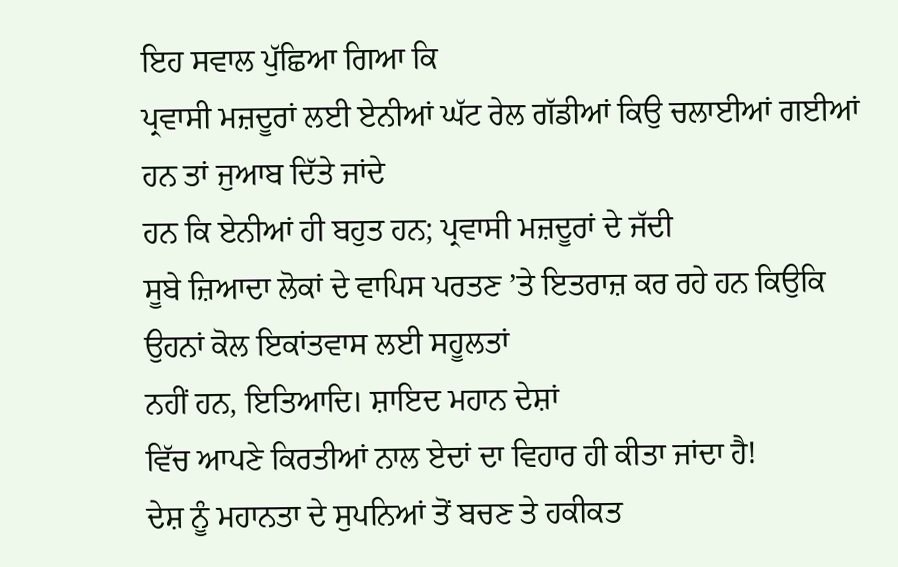ਇਹ ਸਵਾਲ ਪੁੱਛਿਆ ਗਿਆ ਕਿ
ਪ੍ਰਵਾਸੀ ਮਜ਼ਦੂਰਾਂ ਲਈ ਏਨੀਆਂ ਘੱਟ ਰੇਲ ਗੱਡੀਆਂ ਕਿਉ ਚਲਾਈਆਂ ਗਈਆਂ ਹਨ ਤਾਂ ਜੁਆਬ ਦਿੱਤੇ ਜਾਂਦੇ
ਹਨ ਕਿ ਏਨੀਆਂ ਹੀ ਬਹੁਤ ਹਨ; ਪ੍ਰਵਾਸੀ ਮਜ਼ਦੂਰਾਂ ਦੇ ਜੱਦੀ
ਸੂਬੇ ਜ਼ਿਆਦਾ ਲੋਕਾਂ ਦੇ ਵਾਪਿਸ ਪਰਤਣ ’ਤੇ ਇਤਰਾਜ਼ ਕਰ ਰਹੇ ਹਨ ਕਿਉਕਿ ਉਹਨਾਂ ਕੋਲ ਇਕਾਂਤਵਾਸ ਲਈ ਸਹੂਲਤਾਂ
ਨਹੀਂ ਹਨ, ਇਤਿਆਦਿ। ਸ਼ਾਇਦ ਮਹਾਨ ਦੇਸ਼ਾਂ
ਵਿੱਚ ਆਪਣੇ ਕਿਰਤੀਆਂ ਨਾਲ ਏਦਾਂ ਦਾ ਵਿਹਾਰ ਹੀ ਕੀਤਾ ਜਾਂਦਾ ਹੈ!
ਦੇਸ਼ ਨੂੰ ਮਹਾਨਤਾ ਦੇ ਸੁਪਨਿਆਂ ਤੋਂ ਬਚਣ ਤੇ ਹਕੀਕਤ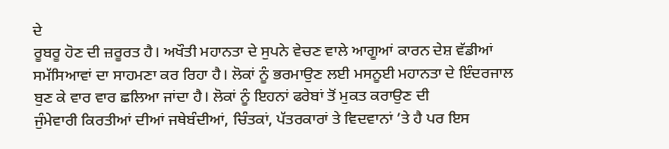ਦੇ
ਰੂਬਰੂ ਹੋਣ ਦੀ ਜ਼ਰੂਰਤ ਹੈ। ਅਖੌਤੀ ਮਹਾਨਤਾ ਦੇ ਸੁਪਨੇ ਵੇਚਣ ਵਾਲੇ ਆਗੂਆਂ ਕਾਰਨ ਦੇਸ਼ ਵੱਡੀਆਂ
ਸਮੱਸਿਆਵਾਂ ਦਾ ਸਾਹਮਣਾ ਕਰ ਰਿਹਾ ਹੈ। ਲੋਕਾਂ ਨੂੰ ਭਰਮਾਉਣ ਲਈ ਮਸਨੂਈ ਮਹਾਨਤਾ ਦੇ ਇੰਦਰਜਾਲ
ਬੁਣ ਕੇ ਵਾਰ ਵਾਰ ਛਲਿਆ ਜਾਂਦਾ ਹੈ। ਲੋਕਾਂ ਨੂੰ ਇਹਨਾਂ ਫਰੇਬਾਂ ਤੋਂ ਮੁਕਤ ਕਰਾਉਣ ਦੀ
ਜੁੰਮੇਵਾਰੀ ਕਿਰਤੀਆਂ ਦੀਆਂ ਜਥੇਬੰਦੀਆਂ, ਚਿੰਤਕਾਂ, ਪੱਤਰਕਾਰਾਂ ਤੇ ਵਿਦਵਾਨਾਂ ’ਤੇ ਹੈ ਪਰ ਇਸ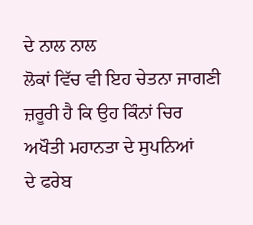ਦੇ ਨਾਲ ਨਾਲ
ਲੋਕਾਂ ਵਿੱਚ ਵੀ ਇਹ ਚੇਤਨਾ ਜਾਗਣੀ ਜ਼ਰੂਰੀ ਹੈ ਕਿ ਉਹ ਕਿੰਨਾਂ ਚਿਰ ਅਖੌਤੀ ਮਹਾਨਤਾ ਦੇ ਸੁਪਨਿਆਂ
ਦੇ ਫਰੇਬ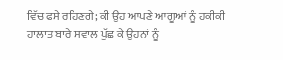ਵਿੱਚ ਫਸੇ ਰਹਿਣਗੇ; ਕੀ ਉਹ ਆਪਣੇ ਆਗੂਆਂ ਨੂੰ ਹਕੀਕੀ
ਹਾਲਾਤ ਬਾਰੇ ਸਵਾਲ ਪੁੱਛ ਕੇ ਉਹਨਾਂ ਨੂੰ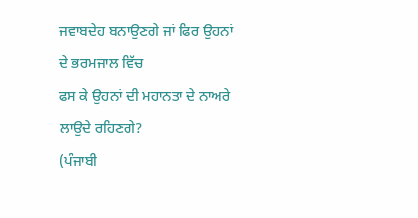ਜਵਾਬਦੇਹ ਬਨਾਉਣਗੇ ਜਾਂ ਫਿਰ ਉਹਨਾਂ ਦੇ ਭਰਮਜਾਲ ਵਿੱਚ
ਫਸ ਕੇ ਉਹਨਾਂ ਦੀ ਮਹਾਨਤਾ ਦੇ ਨਾਅਰੇ ਲਾਉਦੇ ਰਹਿਣਗੇ?
(ਪੰਜਾਬੀ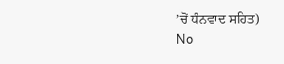’ਚੋਂ ਧੰਨਵਾਦ ਸਹਿਤ)
No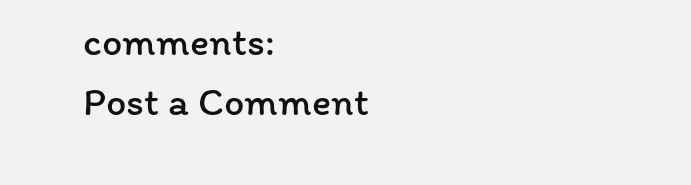comments:
Post a Comment